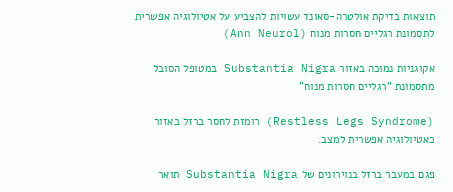תוצאות בדיקת אולטרה-סאונד עשויות להצביע על אטיולוגיה אפשרית לתסמונת רגליים חסרות מנוח (Ann Neurol)

אקוגניות נמוכה באזור Substantia Nigra במטופל הסובל מתסמונת “רגליים חסרות מנוח”

(Restless Legs Syndrome) רומזת לחסר ברזל באזור כאטיולוגיה אפשרית למצב.

פגם במעבר ברזל בנוירונים של Substantia Nigra תואר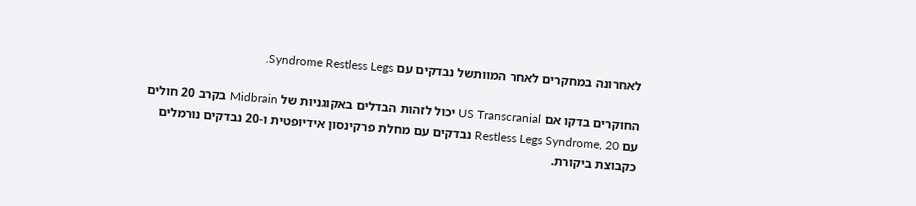לאחרונה במחקרים לאחר המוותשל נבדקים עם Syndrome Restless Legs.

החוקרים בדקו אם US Transcranial יכול לזהות הבדלים באקוגניות של Midbrain בקרב 20 חולים עם Restless Legs Syndrome, 20 נבדקים עם מחלת פרקינסון אידיופטית ו-20 נבדקים נורמלים כקבוצת ביקורת.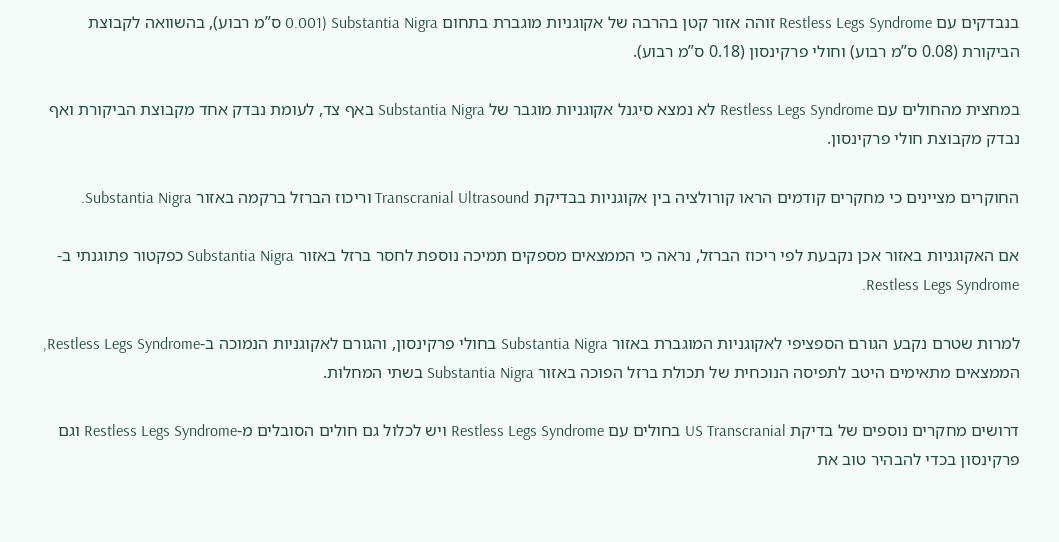בנבדקים עם Restless Legs Syndrome זוהה אזור קטן בהרבה של אקוגניות מוגברת בתחום Substantia Nigra (0.001 ס”מ רבוע), בהשוואה לקבוצת הביקורת (0.08 ס”מ רבוע) וחולי פרקינסון (0.18 ס”מ רבוע).

במחצית מהחולים עם Restless Legs Syndrome לא נמצא סיגנל אקוגניות מוגבר של Substantia Nigra באף צד, לעומת נבדק אחד מקבוצת הביקורת ואף נבדק מקבוצת חולי פרקינסון.

החוקרים מציינים כי מחקרים קודמים הראו קורולציה בין אקוגניות בבדיקת Transcranial Ultrasound וריכוז הברזל ברקמה באזור Substantia Nigra.

אם האקוגניות באזור אכן נקבעת לפי ריכוז הברזל, נראה כי הממצאים מספקים תמיכה נוספת לחסר ברזל באזור Substantia Nigra כפקטור פתוגנתי ב-Restless Legs Syndrome.

למרות שטרם נקבע הגורם הספציפי לאקוגניות המוגברת באזור Substantia Nigra בחולי פרקינסון, והגורם לאקוגניות הנמוכה ב-Restless Legs Syndrome, הממצאים מתאימים היטב לתפיסה הנוכחית של תכולת ברזל הפוכה באזור Substantia Nigra בשתי המחלות.

דרושים מחקרים נוספים של בדיקת US Transcranial בחולים עם Restless Legs Syndrome ויש לכלול גם חולים הסובלים מ-Restless Legs Syndrome וגם פרקינסון בכדי להבהיר טוב את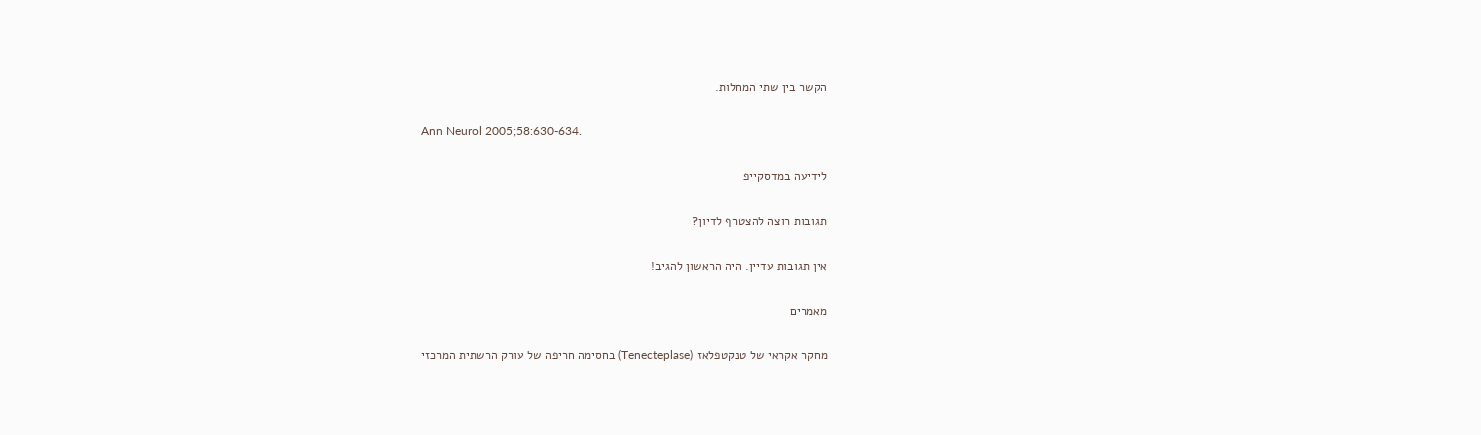הקשר בין שתי המחלות.

Ann Neurol 2005;58:630-634.

לידיעה במדסקייפ

תגובות רוצה להצטרף לדיון?

אין תגובות עדיין. היה הראשון להגיב!

מאמרים

מחקר אקראי של טנקטפלאז (Tenecteplase) בחסימה חריפה של עורק הרשתית המרכזי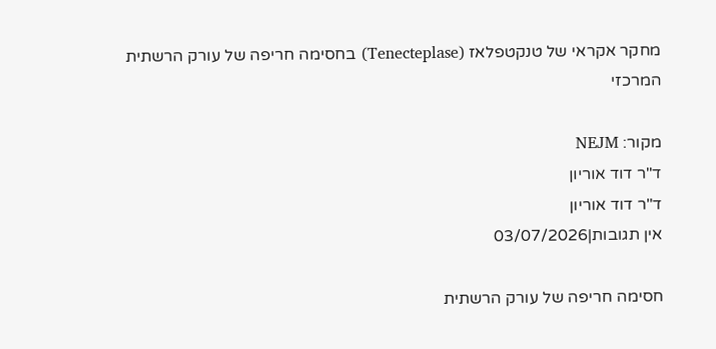מחקר אקראי של טנקטפלאז (Tenecteplase) בחסימה חריפה של עורק הרשתית המרכזי

מקור: NEJM
ד"ר דוד אוריון
ד"ר דוד אוריון
אין תגובות|03/07/2026

חסימה חריפה של עורק הרשתית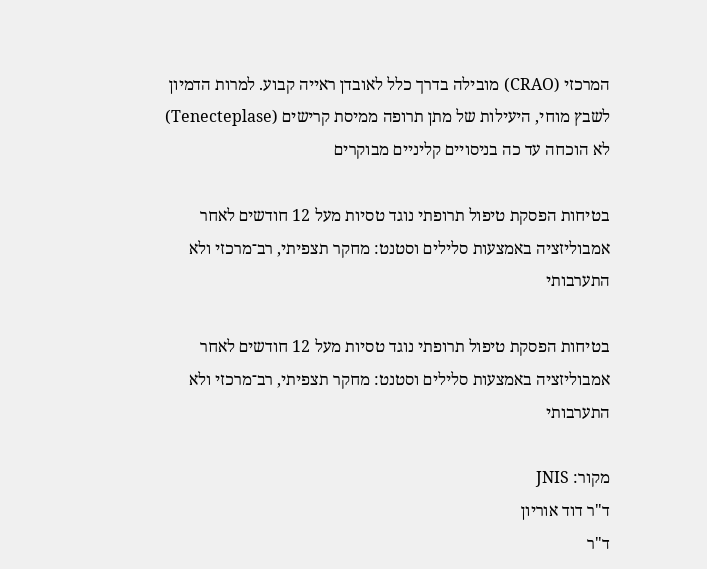המרכזי (CRAO) מובילה בדרך כלל לאובדן ראייה קבוע. למרות הדמיון לשבץ מוחי, היעילות של מתן תרופה ממיסת קרישים (Tenecteplase) לא הוכחה עד כה בניסויים קליניים מבוקרים

בטיחות הפסקת טיפול תרופתי נוגד טסיות מעל 12 חודשים לאחר אמבוליזציה באמצעות סלילים וסטנט: מחקר תצפיתי, רב־מרכזי ולא התערבותי

בטיחות הפסקת טיפול תרופתי נוגד טסיות מעל 12 חודשים לאחר אמבוליזציה באמצעות סלילים וסטנט: מחקר תצפיתי, רב־מרכזי ולא התערבותי

מקור: JNIS
ד"ר דוד אוריון
ד"ר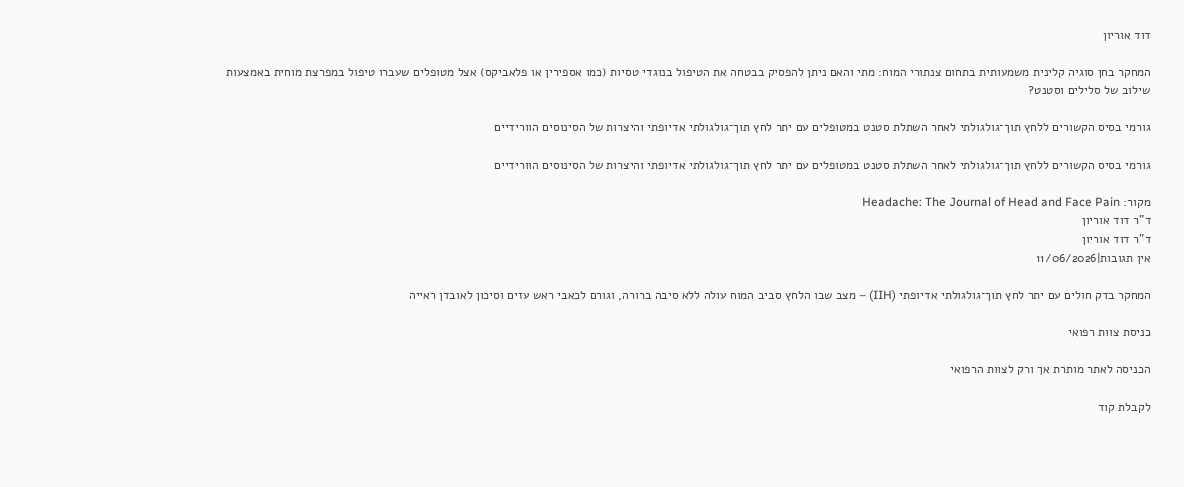דוד אוריון

המחקר בחן סוגיה קלינית משמעותית בתחום צנתורי המוח: מתי והאם ניתן להפסיק בבטחה את הטיפול בנוגדי טסיות (כמו אספירין או פלאביקס) אצל מטופלים שעברו טיפול במפרצת מוחית באמצעות שילוב של סלילים וסטנט?

גורמי בסיס הקשורים ללחץ תוך־גולגולתי לאחר השתלת סטנט במטופלים עם יתר לחץ תוך־גולגולתי אדיופתי והיצרות של הסינוסים הוורידיים

גורמי בסיס הקשורים ללחץ תוך־גולגולתי לאחר השתלת סטנט במטופלים עם יתר לחץ תוך־גולגולתי אדיופתי והיצרות של הסינוסים הוורידיים

מקור: Headache: The Journal of Head and Face Pain
ד"ר דוד אוריון
ד"ר דוד אוריון
אין תגובות|11/06/2026

המחקר בדק חולים עם יתר לחץ תוך־גולגולתי אדיופתי (IIH) – מצב שבו הלחץ סביב המוח עולה ללא סיבה ברורה, וגורם לכאבי ראש עזים וסיכון לאובדן ראייה

כניסת צוות רפואי

הכניסה לאתר מותרת אך ורק לצוות הרפואי

לקבלת קוד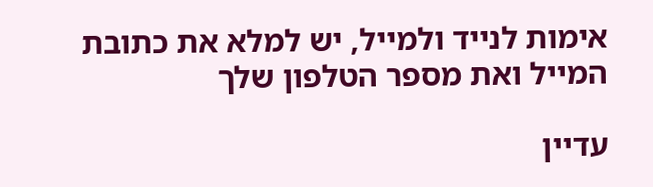אימות לנייד ולמייל, יש למלא את כתובת המייל ואת מספר הטלפון שלך

עדיין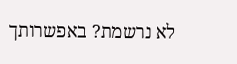לא נרשמת? באפשרותך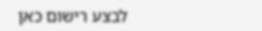לבצע רישום כאן